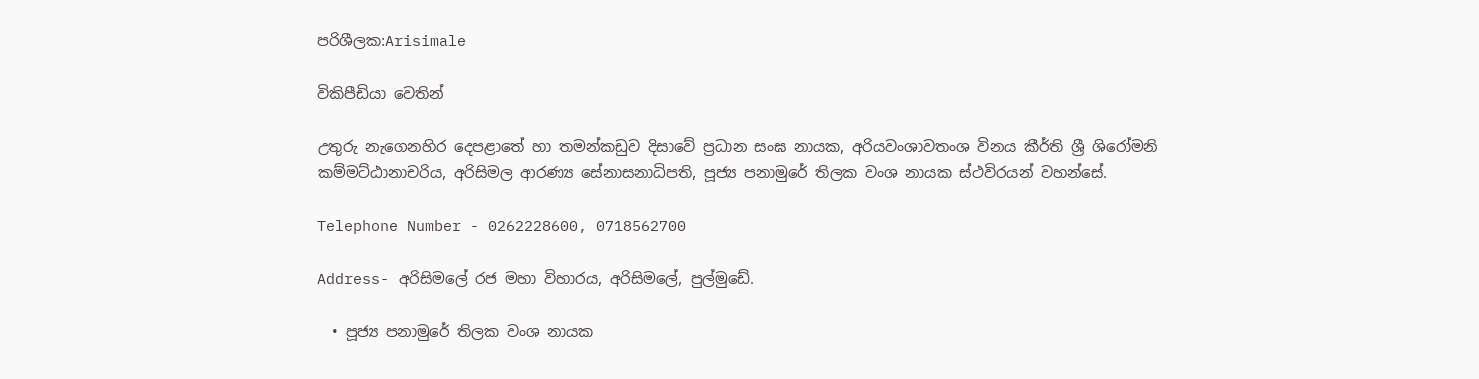පරිශීලක:Arisimale

විකිපීඩියා වෙතින්

උතුරු නැගෙනහිර දෙපළාතේ හා තමන්කඩුව දිසාවේ ප්‍රධාන සංඝ නායක, අරියවංශාවතංශ විනය කීර්ති ශ්‍රී ශිරෝමනි කම්මට්ඨානාචරිය, අරිසිමල ආරණ්‍ය සේනාසනාධිපති, පූජ්‍ය පනාමුරේ තිලක වංශ නායක ස්ථවිරයන් වහන්සේ.

Telephone Number - 0262228600, 0718562700

Address- අරිසිමලේ රජ මහා විහාරය, අරිසිමලේ, පුල්මුඩේ.

  • පූජ්‍ය පනාමුරේ තිලක වංශ නායක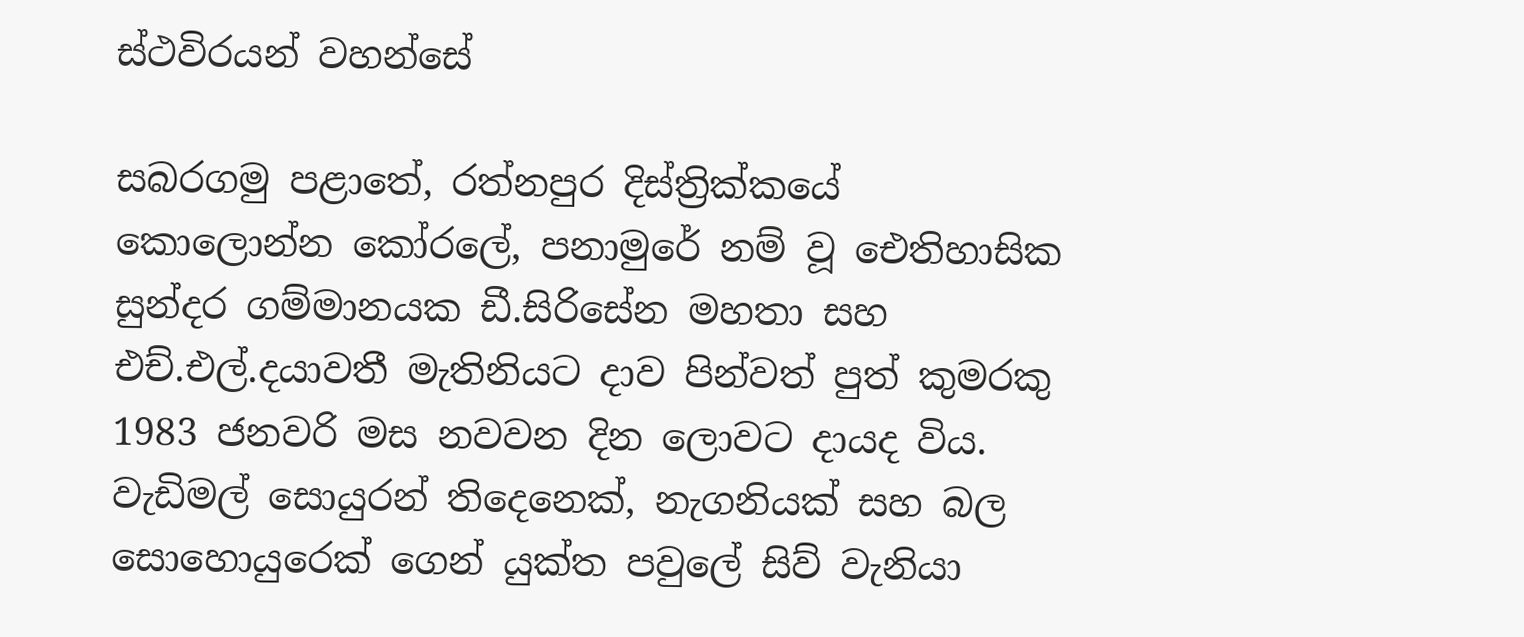ස්ථවිරයන් වහන්සේ

සබරගමු පළාතේ, රත්නපුර දිස්ත්‍රික්කයේ කොලොන්න කෝරලේ, පනාමුරේ නම් වූ ඓතිහාසික සුන්දර ගම්මානයක ඩී.සිරිසේන මහතා සහ එච්.එල්.දයාවතී මැතිනියට දාව පින්වත් පුත් කුමරකු 1983 ජනවරි මස නවවන දින ලොවට දායද විය. වැඩිමල් සොයුරන් තිදෙනෙක්, නැගනියක් සහ බල සොහොයුරෙක් ගෙන් යුක්ත පවුලේ සිව් වැනියා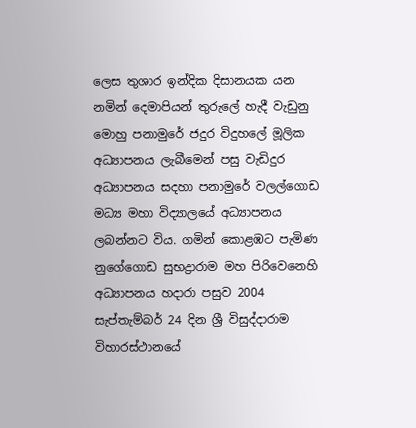ලෙස තුශාර ඉන්දික දිසානයක යන නමින් දෙමාපියන් තුරුලේ හැදී වැඩුනු මොහු පනාමුරේ ජදුර විදුහලේ මූලික අධ්‍යාපනය ලැබීමෙන් පසු වැඩිදුර අධ්‍යාපනය සදහා පනාමුරේ වලල්ගොඩ මධ්‍ය මහා විද්‍යාලයේ අධ්‍යාපනය ලබන්නට විය. ගමින් කොළඹට පැමිණ නුගේගොඩ සුභද්‍රාරාම මහ පිරිවෙනෙහි අධ්‍යාපනය හදාරා පසුව 2004 සැප්තැම්බර් 24 දින ශ්‍රී විසුද්දාරාම විහාරස්ථානයේ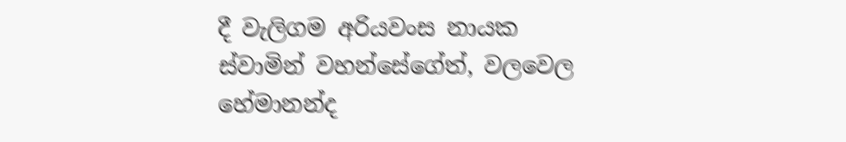දී වැලිගම අරියවංස නායක ස්වාමින් වහන්සේගේත්, වලවෙල හේමානන්ද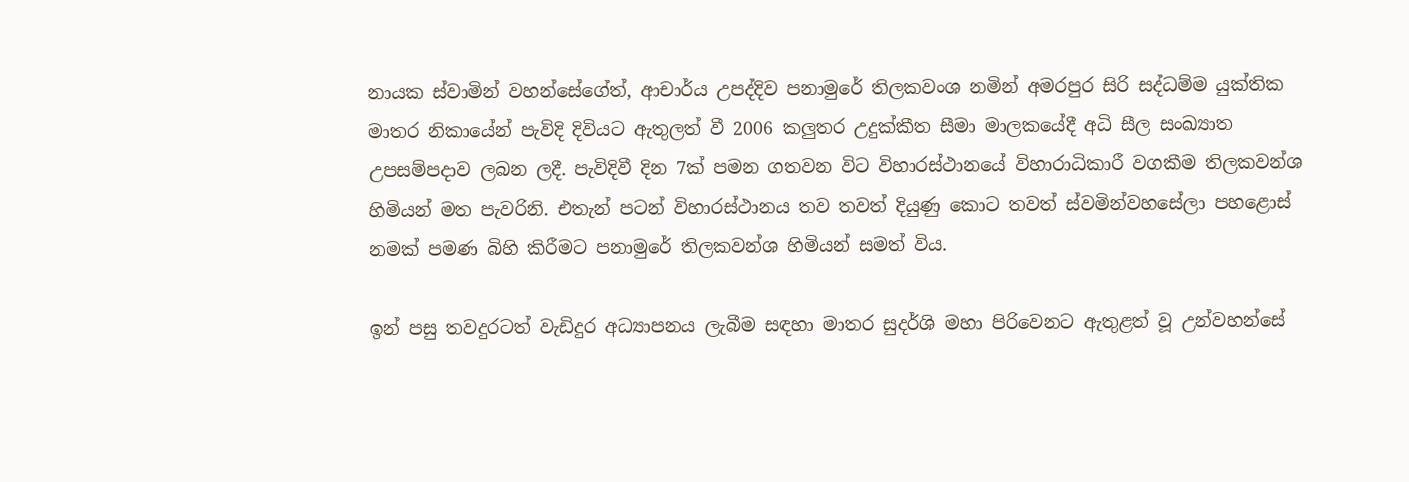නායක ස්වාමින් වහන්සේගේත්, ආචාර්ය උපද්දිව පනාමුරේ තිලකවංශ නමින් අමරපුර සිරි සද්ධම්ම යුක්තික මාතර නිකායේන් පැවිදි දිවියට ඇතුලත් වී 2006 කලුතර උදුක්කීත සීමා මාලකයේදී අධි සීල සංඛ්‍යාත උපසම්පදාව ලබන ලදී. පැවිදිවී දින 7ක් පමන ගතවන විට විහාරස්ථානයේ විහාරාධිකාරී වගකීම තිලකවන්ශ හිමියන් මත පැවරිනි. එතැන් පටන් විහාරස්ථානය තව තවත් දියුණු කොට තවත් ස්වමින්වහසේලා පහළොස් නමක් පමණ බිහි කිරීමට පනාමුරේ තිලකවන්ශ හිමියන් සමත් විය.

ඉන් පසු තවදුරටත් වැඩිදුර අධ්‍යාපනය ලැබීම සඳහා මාතර සුදර්ශි මහා පිරිවෙනට ඇතුළත් වූ උන්වහන්සේ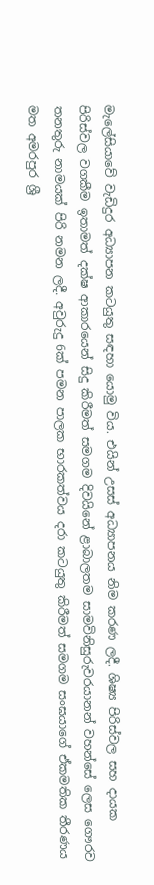මැලේසියාවේ වැඩිදුර අධ්‍යාපන කටයුතු සඳහා යොමු විය. එයින් උසස් අධ්‍යාපනය නිම කරණ ලදී. ශිෂ්‍ය පිරිස්වල සහ දායක පිරිස්වල වගකීම ඉතාමත් දක්ෂ ආකාරයෙන් සිදු කිරීමත් සමගම දිවයිනේ ළාබාලතම සාමවිනිසුරුවරයානන් වහන්සේ ලෙස ගෞරව තනතුරු නාමයක් පිරි නමන ලදී. අවුරුදු 6ක් පමන පාලක භාරකත්වය දරා කටයුතු කිරීමත් සමගම සංඝයාගේ ඒකමතික තීරණය මත අමරපුර ශ්‍රී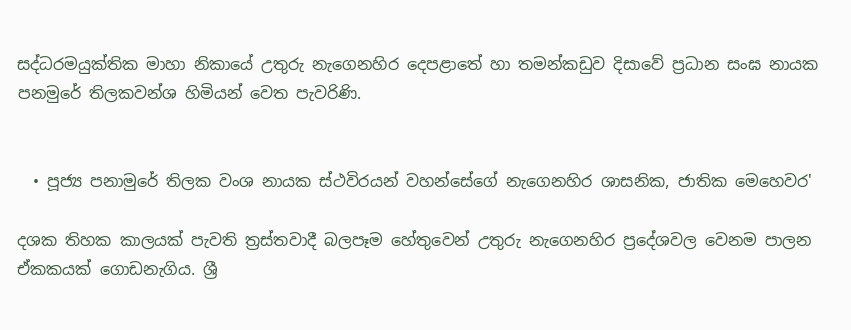සද්ධරමයුක්තික මාහා නිකායේ උතුරු නැගෙනහිර දෙපළාතේ හා තමන්කඩුව දිසාවේ ප්‍රධාන සංඝ නායක පනමුරේ තිලකවන්ශ හිමියන් වෙත පැවරිණි.


  • පූජ්‍ය පනාමුරේ තිලක වංශ නායක ස්ථවිරයන් වහන්සේගේ නැගෙනහිර ශාසනික, ජාතික මෙහෙවර'

දශක තිහක කාලයක් පැවති ත්‍රස්තවාදී බලපෑම හේතුවෙන් උතුරු නැගෙනහිර ප්‍රදේශවල වෙනම පාලන ඒකකයක් ගොඩනැගිය. ශ්‍රී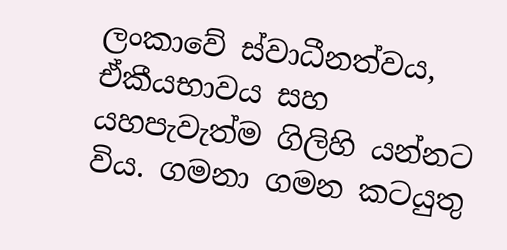ලංකාවේ ස්වාධීනත්වය, ඒකීයභාවය සහ යහපැවැත්ම ගිලිහි යන්නට විය. ගමනා ගමන කටයුතු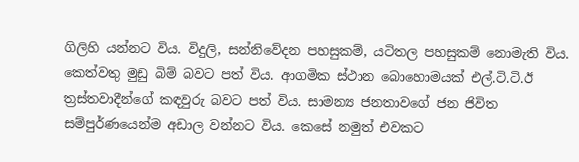ගිලිහි යන්නට විය. විදුලි, සන්නිවේදන පහසුකම්, යටිතල පහසුකම් නොමැති විය. කෙත්වතු මුඩු බිම් බවට පත් විය. ආගමික ස්ථාන බොහොමයක් එල්.ටි.ටි.ඊ ත්‍රස්තවාදීන්ගේ කඳවුරු බවට පත් විය. සාමන්‍ය ජනතාවගේ ජන ජිවිත සම්පුර්ණයෙන්ම අඩාල වන්නට විය. කෙසේ නමුත් එවකට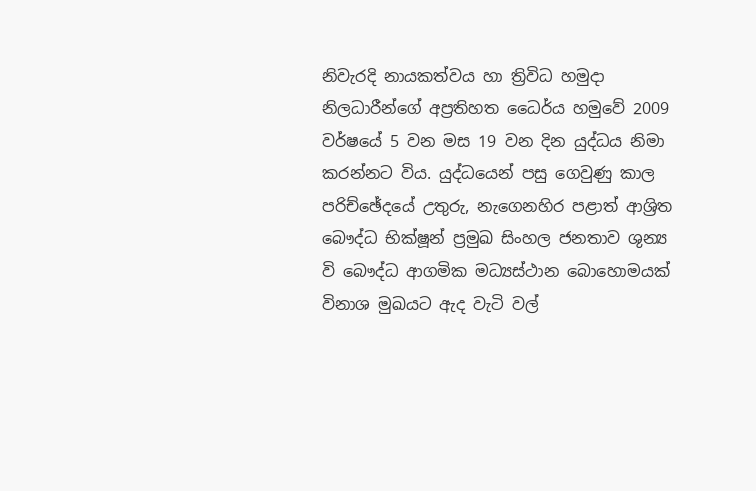නිවැරදි නායකත්වය හා ත්‍රිවිධ හමුදා නිලධාරීන්ගේ අප්‍රතිහත ධෛර්ය හමුවේ 2009 වර්ෂයේ 5 වන මස 19 වන දින යුද්ධය නිමා කරන්නට විය. යුද්ධයෙන් පසු ගෙවුණු කාල පරිච්ඡේදයේ උතුරු, නැගෙනහිර පළාත් ආශ්‍රිත බෞද්ධ භික්ෂූන් ප්‍රමුඛ සිංහල ජනතාව ශුන්‍ය වි බෞද්ධ ආගමික මධ්‍යස්ථාන බොහොමයක් විනාශ මුඛයට ඇද වැටි වල්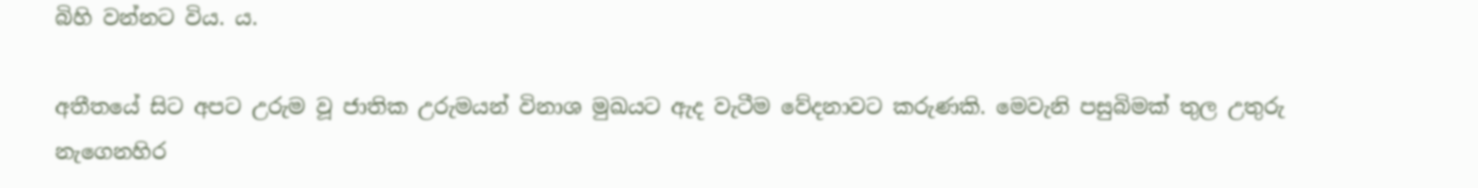බිහි වන්නට විය. ය.

අතීතයේ සිට අපට උරුම වූ ජාතික උරුමයන් විනාශ මුඛයට ඇද වැටීම වේදනාවට කරුණකි. මෙවැනි පසුබිමක් තුල උතුරු නැගෙනහිර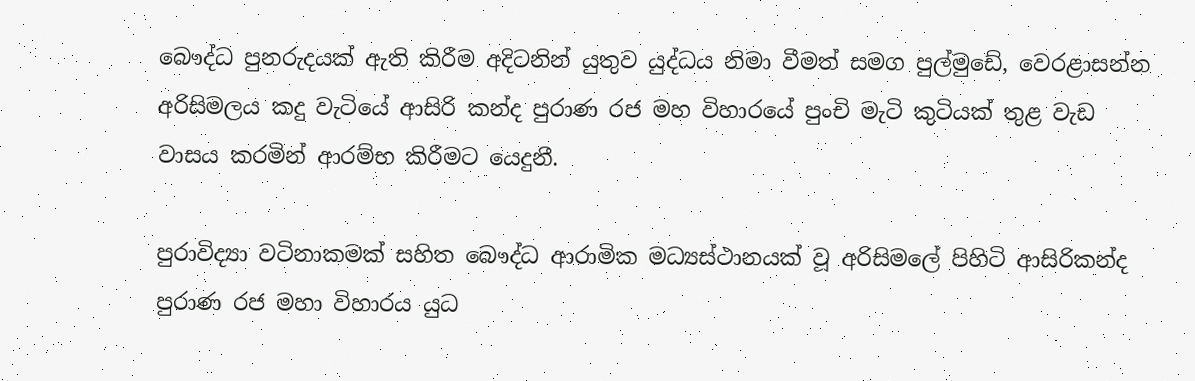බෞද්ධ පුනරුදයක් ඇති කිරීම අදිටනින් යුතුව යුද්ධය නිමා වීමත් සමග පුල්මුඩේ, වෙරළාසන්න අරිසිමලය කදු වැටියේ ආසිරි කන්ද පුරාණ රජ මහ විහාරයේ පුංචි මැටි කුටියක් තුළ වැඩ වාසය කරමින් ආරම්භ කිරීමට යෙදුනී.

පුරාවිද්‍යා වටිනාකමක් සහිත බෞද්ධ ආරාමික මධ්‍යස්ථානයක් වූ අරිසිමලේ පිහිටි ආසිරිකන්ද පුරාණ රජ මහා විහාරය යුධ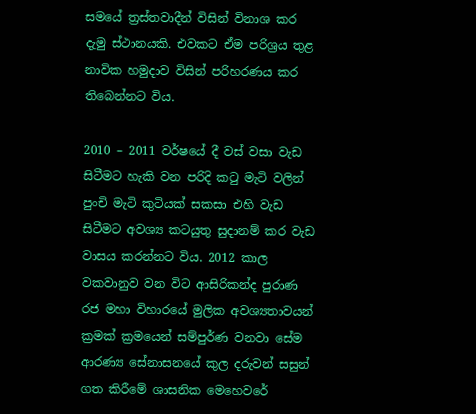සමයේ ත්‍රස්තවාදීන් විසින් විනාශ කර දැමු ස්ථානයකි. එවකට ඒම පරිශ්‍රය තුළ නාවික හමුදාව විසින් පරිහරණය කර තිබෙන්නට විය.

2010 – 2011 වර්ෂයේ දී වස් වසා වැඩ සිටීමට හැකි වන පරිදි කටු මැටි වලින් පුංචි මැටි කුටියක් සකසා එහි වැඩ සිටීමට අවශ්‍ය කටයුතු සුදානම් කර වැඩ වාසය කරන්නට විය. 2012 කාල වකවානුව වන විට ආසිරිකන්ද පුරාණ රජ මහා විහාරයේ මුලික අවශ්‍යතාවයන් ක්‍රමක් ක්‍රමයෙන් සම්පුර්ණ වනවා සේම ආරණ්‍ය සේනාසනයේ කුල දරුවන් සසුන් ගත කිරීමේ ශාසනික මෙහෙවරේ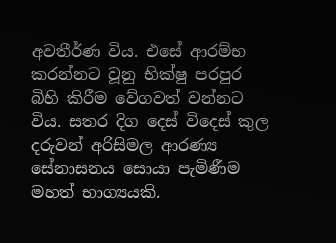අවතීර්ණ විය. එසේ ආරම්භ කරන්නට වූනු භික්ෂු පරපුර බිහි කිරීම වේගවත් වන්නට විය. සතර දිග දෙස් විදෙස් කුල දරුවන් අරිසිමල ආරණ්‍ය සේනාසනය සොයා පැමිණීම මහත් භාග්‍යයකි.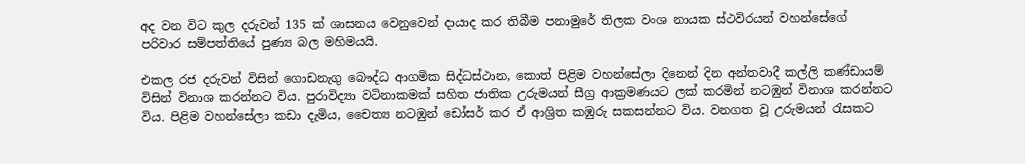අද වන විට කුල දරුවන් 135 ක් ශාසනය වෙනුවෙන් දායාද කර තිබීම පනාමුරේ තිලක වංශ නායක ස්ථවිරයන් වහන්සේගේ පරිවාර සම්පත්තියේ පුණ්‍ය බල මහිමයයි.

එකල රජ දරුවන් විසින් ගොඩනැගු බෞද්ධ ආගමික සිද්ධස්ථාන, කොත් පිළිම වහන්සේලා දිනෙන් දින අන්තවාදී කල්ලි කණ්ඩායම් විසින් විනාශ කරන්නට විය. පුරාවිද්‍යා වටිනාකමක් සහිත ජාතික උරුමයන් සීග්‍ර ආක්‍රමණයට ලක් කරමින් නටඹුන් විනාශ කරන්නට විය. පිළිම වහන්සේලා කඩා දැමිය, චෛත්‍ය නටඹුන් ඩෝසර් කර ඒ ආශ්‍රිත කඹුරු සකසන්නට විය. වනගත වූ උරුමයන් රැසකට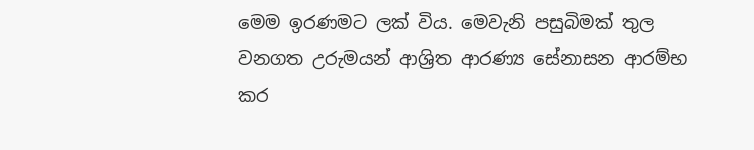මෙම ඉරණමට ලක් විය. මෙවැනි පසුබිමක් තුල වනගත උරුමයන් ආශ්‍රිත ආරණ්‍ය සේනාසන ආරම්භ කර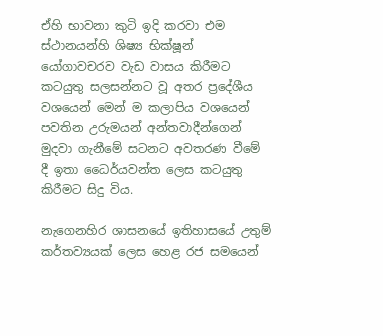ඒහි භාවනා කුටි ඉදි කරවා එම ස්ථානයන්හි ශිෂ්‍ය භික්ෂූන් යෝගාවචරව වැඩ වාසය කිරීමට කටයුතු සලසන්නට වූ අතර ප්‍රදේශීය වශයෙන් මෙන් ම කලාපිය වශයෙන් පවතින උරුමයන් අන්තවාදීන්ගෙන් මුදවා ගැනීමේ සටනට අවතරණ වීමේ දී ඉතා ධෛර්යවන්ත ලෙස කටයුතු කිරීමට සිදු විය.

නැගෙනහිර ශාසනයේ ඉතිහාසයේ උතුම් කර්තව්‍යයක් ලෙස හෙළ රජ සමයෙන්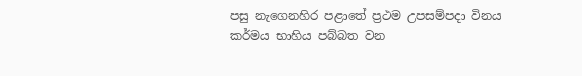පසු නැගෙනහිර පළාතේ ප්‍රථම උපසම්පදා විනය කර්මය භාහිය පබ්බත වන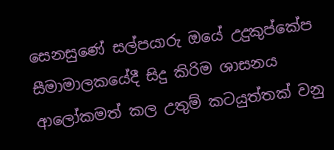සෙනසුණේ සල්පයාරු ඔයේ උදුකුප්කේප සීමාමාලකයේදී සිදු කිරිම ශාසනය ආලෝකමත් කල උතුම් කටයුත්තක් වනු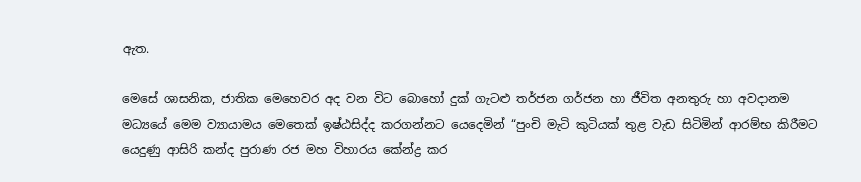ඇත.

මෙසේ ශාසනික, ජාතික මෙහෙවර අද වන විට බොහෝ දුක් ගැට‍ළු තර්ජන ගර්ජන හා ජීවිත අනතුරු හා අවදානම මධ්‍යයේ මෙම ව්‍යායාමය මෙතෙක් ඉෂ්ඨසිද්ද කරගන්නට යෙදෙමින් “පුංචි මැටි කුටියක් තුළ වැඩ සිටිමින් ආරම්භ කිරීමට යෙදුණු ආසිරි කන්ද පුරාණ රජ මහ විහාරය කේන්ද්‍ර කර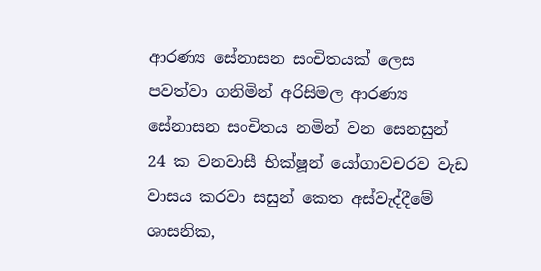ආරණ්‍ය සේනාසන සංචිතයක් ලෙස පවත්වා ගනිමින් අරිසිමල ආරණ්‍ය සේනාසන සංචිතය නමින් වන සෙනසුන් 24 ක වනවාසී භික්ෂූන් යෝගාවචරව වැඩ වාසය කරවා සසුන් කෙත අස්වැද්දීමේ ශාසනික,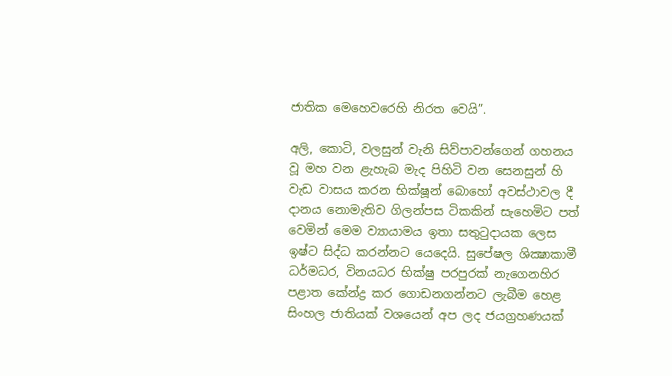ජාතික මෙහෙවරෙහි නිරත වෙයි”.

අලි, කොටි, වලසුන් වැනි සිව්පාවන්ගෙන් ගහනය වූ මහ වන ළැහැබ මැද පිහිටි වන සෙනසුන් හි වැඩ වාසය කරන භික්ෂූන් බොහෝ අවස්ථාවල දී දානය නොමැතිව ගිලන්පස ටිකකින් සැහෙමිට පත් වෙමින් මෙම ව්‍යායාමය ඉතා සතුටුදායක ලෙස ඉෂ්ට සිද්ධ කරන්නට යෙදෙයි. සුපේෂල ශික්‍ෂාකාමී ධර්මධර, විනයධර භික්ෂු පරපුරක් නැගෙනහිර පළාත කේන්ද්‍ර කර ගොඩනගන්නට ලැබීම හෙළ සිංහල ජාතියක් වශයෙන් අප ලද ජයග්‍රහණයක්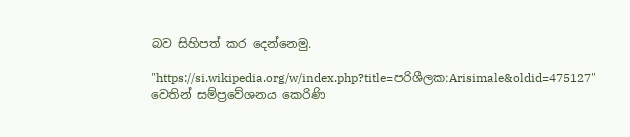බව සිහිපත් කර දෙන්නෙමු.

"https://si.wikipedia.org/w/index.php?title=පරිශීලක:Arisimale&oldid=475127" වෙතින් සම්ප්‍රවේශනය කෙරිණි